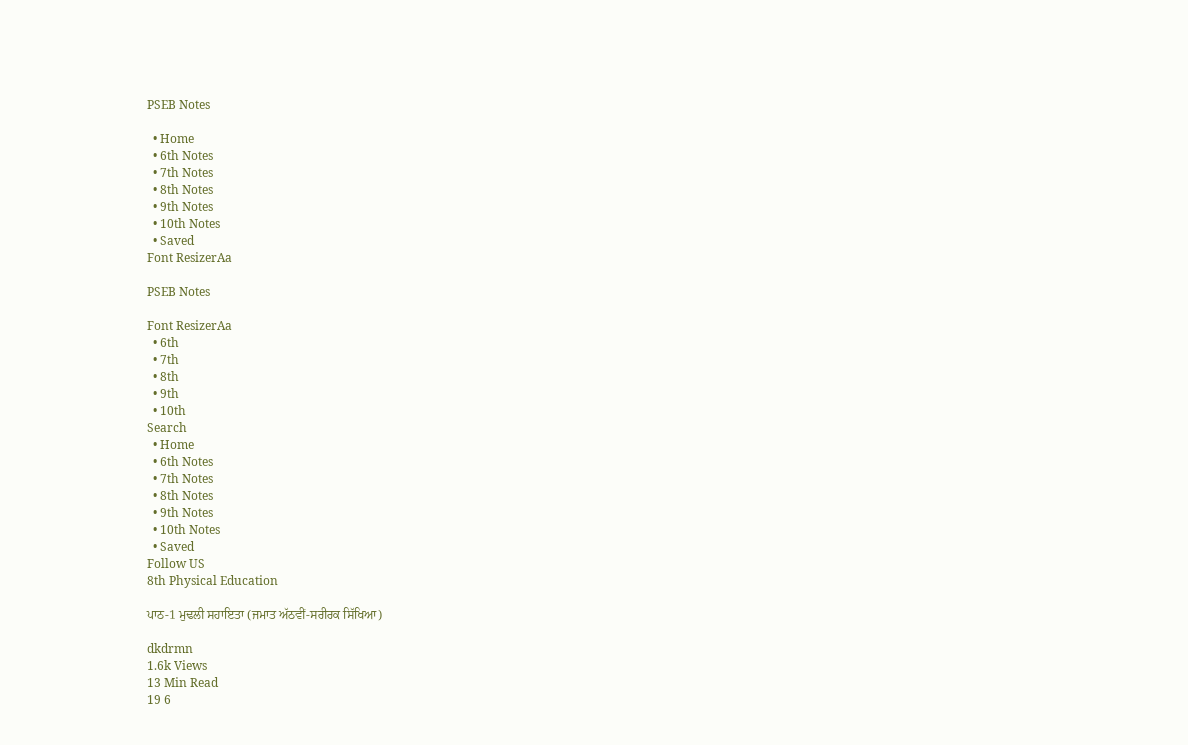PSEB Notes

  • Home
  • 6th Notes
  • 7th Notes
  • 8th Notes
  • 9th Notes
  • 10th Notes
  • Saved
Font ResizerAa

PSEB Notes

Font ResizerAa
  • 6th
  • 7th
  • 8th
  • 9th
  • 10th
Search
  • Home
  • 6th Notes
  • 7th Notes
  • 8th Notes
  • 9th Notes
  • 10th Notes
  • Saved
Follow US
8th Physical Education

ਪਾਠ-1 ਮੁਢਲੀ ਸਹਾਇਤਾ (ਜਮਾਤ ਅੱਠਵੀਂ-ਸਰੀਰਕ ਸਿੱਖਿਆ)

dkdrmn
1.6k Views
13 Min Read
19 6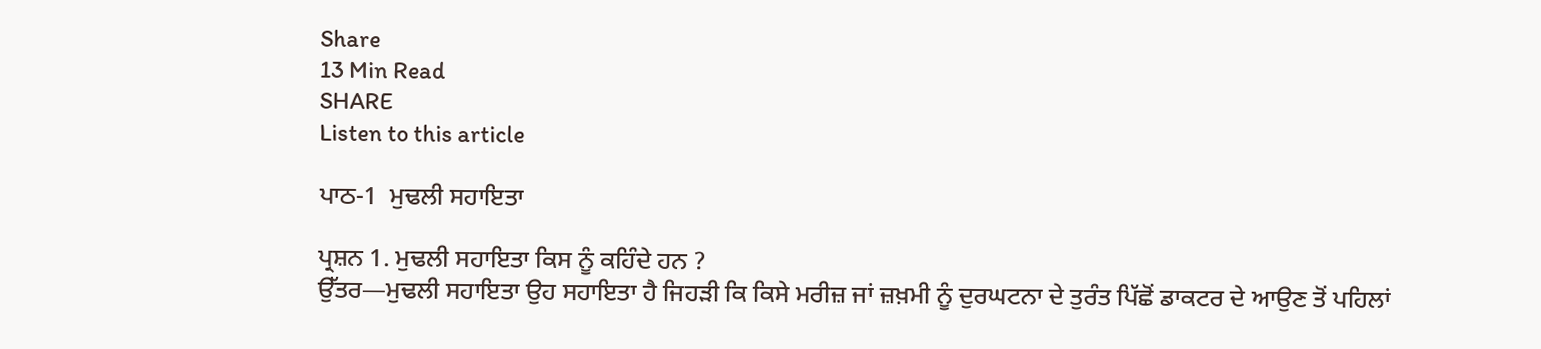Share
13 Min Read
SHARE
Listen to this article

ਪਾਠ-1  ਮੁਢਲੀ ਸਹਾਇਤਾ

ਪ੍ਰਸ਼ਨ 1. ਮੁਢਲੀ ਸਹਾਇਤਾ ਕਿਸ ਨੂੰ ਕਹਿੰਦੇ ਹਨ ?
ਉੱਤਰ—ਮੁਢਲੀ ਸਹਾਇਤਾ ਉਹ ਸਹਾਇਤਾ ਹੈ ਜਿਹੜੀ ਕਿ ਕਿਸੇ ਮਰੀਜ਼ ਜਾਂ ਜ਼ਖ਼ਮੀ ਨੂੰ ਦੁਰਘਟਨਾ ਦੇ ਤੁਰੰਤ ਪਿੱਛੋਂ ਡਾਕਟਰ ਦੇ ਆਉਣ ਤੋਂ ਪਹਿਲਾਂ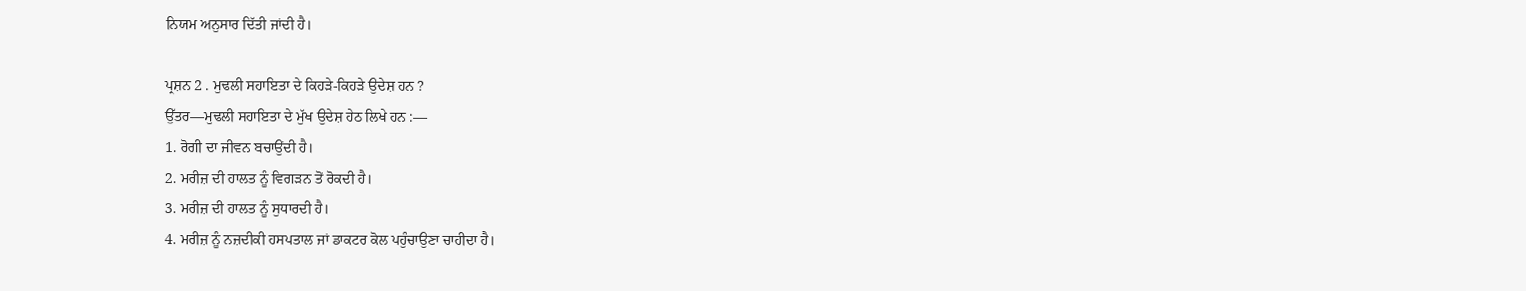ਨਿਯਮ ਅਨੁਸਾਰ ਦਿੱਤੀ ਜਾਂਦੀ ਹੈ।

ਪ੍ਰਸ਼ਨ 2 . ਮੁਢਲੀ ਸਹਾਇਤਾ ਦੇ ਕਿਹੜੇ-ਕਿਹੜੇ ਉਦੇਸ਼ ਹਨ ?
ਉੱਤਰ—ਮੁਢਲੀ ਸਹਾਇਤਾ ਦੇ ਮੁੱਖ ਉਦੇਸ਼ ਹੇਠ ਲਿਖੇ ਹਨ :—
1. ਰੋਗੀ ਦਾ ਜੀਵਨ ਬਚਾਉਂਦੀ ਹੈ।
2. ਮਰੀਜ਼ ਦੀ ਹਾਲਤ ਨੂੰ ਵਿਗੜਨ ਤੋਂ ਰੋਕਦੀ ਹੈ।
3. ਮਰੀਜ਼ ਦੀ ਹਾਲਤ ਨੂੰ ਸੁਧਾਰਦੀ ਹੈ।
4. ਮਰੀਜ਼ ਨੂੰ ਨਜ਼ਦੀਕੀ ਹਸਪਤਾਲ ਜਾਂ ਡਾਕਟਰ ਕੋਲ ਪਹੁੰਚਾਉਣਾ ਚਾਹੀਦਾ ਹੈ।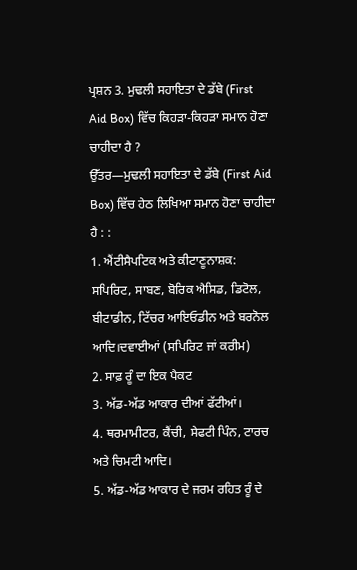ਪ੍ਰਸ਼ਨ 3. ਮੁਢਲੀ ਸਹਾਇਤਾ ਦੇ ਡੱਬੇ (First Aid Box) ਵਿੱਚ ਕਿਹੜਾ-ਕਿਹੜਾ ਸਮਾਨ ਹੋਣਾ ਚਾਹੀਦਾ ਹੈ ?
ਉੱਤਰ—ਮੁਢਲੀ ਸਹਾਇਤਾ ਦੇ ਡੱਬੇ (First Aid Box) ਵਿੱਚ ਹੇਠ ਲਿਖਿਆ ਸਮਾਨ ਹੋਣਾ ਚਾਹੀਦਾ ਹੈ : :
1. ਐਂਟੀਸੈਪਟਿਕ ਅਤੇ ਕੀਟਾਣੂਨਾਸ਼ਕ: ਸਪਿਰਿਟ, ਸਾਬਣ, ਬੋਰਿਕ ਐਸਿਡ, ਡਿਟੋਲ, ਬੀਟਾਡੀਨ, ਟਿੱਚਰ ਆਇਓਡੀਨ ਅਤੇ ਬਰਨੋਲ ਆਦਿ।ਦਵਾਈਆਂ (ਸਪਿਰਿਟ ਜਾਂ ਕਰੀਮ)
2. ਸਾਫ਼ ਰੂੰ ਦਾ ਇਕ ਪੈਕਟ
3. ਅੱਡ-ਅੱਡ ਆਕਾਰ ਦੀਆਂ ਫੱਟੀਆਂ।
4. ਥਰਮਾਮੀਟਰ, ਕੈਂਚੀ, ਸੇਫਟੀ ਪਿੰਨ, ਟਾਰਚ ਅਤੇ ਚਿਮਟੀ ਆਦਿ।
5. ਅੱਡ-ਅੱਡ ਆਕਾਰ ਦੇ ਜਰਮ ਰਹਿਤ ਰੂੰ ਦੇ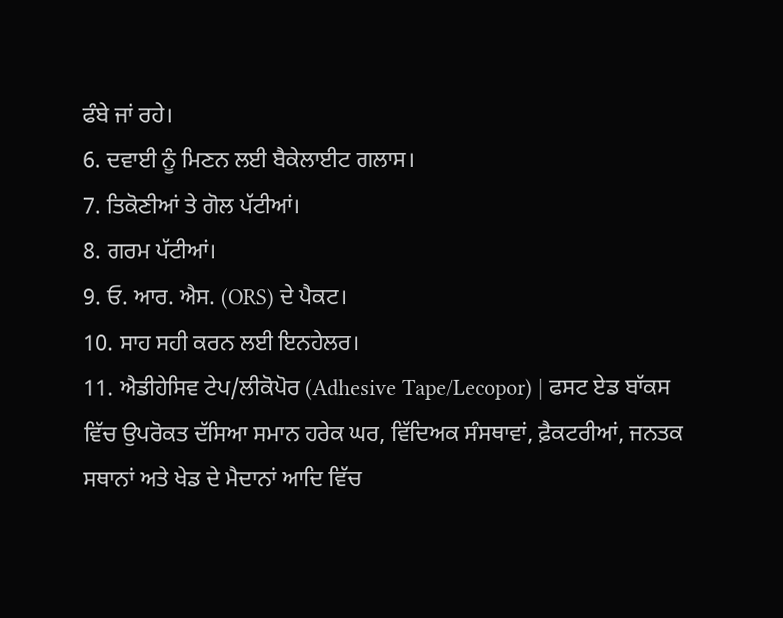ਫੰਬੇ ਜਾਂ ਰਹੇ।
6. ਦਵਾਈ ਨੂੰ ਮਿਣਨ ਲਈ ਬੈਕੇਲਾਈਟ ਗਲਾਸ।
7. ਤਿਕੋਣੀਆਂ ਤੇ ਗੋਲ ਪੱਟੀਆਂ।
8. ਗਰਮ ਪੱਟੀਆਂ।
9. ਓ. ਆਰ. ਐਸ. (ORS) ਦੇ ਪੈਕਟ।
10. ਸਾਹ ਸਹੀ ਕਰਨ ਲਈ ਇਨਹੇਲਰ।
11. ਐਡੀਹੇਸਿਵ ਟੇਪ/ਲੀਕੋਪੋਰ (Adhesive Tape/Lecopor) | ਫਸਟ ਏਡ ਬਾੱਕਸ ਵਿੱਚ ਉਪਰੋਕਤ ਦੱਸਿਆ ਸਮਾਨ ਹਰੇਕ ਘਰ, ਵਿੱਦਿਅਕ ਸੰਸਥਾਵਾਂ, ਫ਼ੈਕਟਰੀਆਂ, ਜਨਤਕ ਸਥਾਨਾਂ ਅਤੇ ਖੇਡ ਦੇ ਮੈਦਾਨਾਂ ਆਦਿ ਵਿੱਚ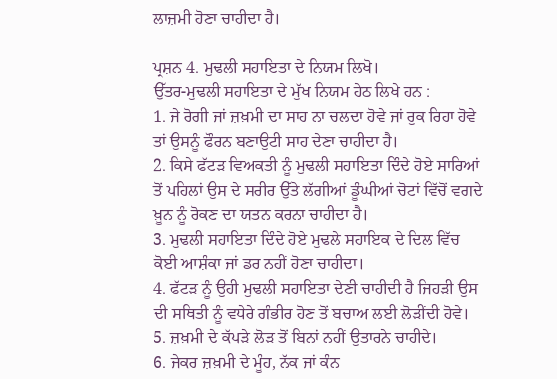ਲਾਜ਼ਮੀ ਹੋਣਾ ਚਾਹੀਦਾ ਹੈ।

ਪ੍ਰਸ਼ਨ 4. ਮੁਢਲੀ ਸਹਾਇਤਾ ਦੇ ਨਿਯਮ ਲਿਖੋ।
ਉੱਤਰ-ਮੁਢਲੀ ਸਹਾਇਤਾ ਦੇ ਮੁੱਖ ਨਿਯਮ ਹੇਠ ਲਿਖੇ ਹਨ :
1. ਜੇ ਰੋਗੀ ਜਾਂ ਜ਼ਖ਼ਮੀ ਦਾ ਸਾਹ ਨਾ ਚਲਦਾ ਹੋਵੇ ਜਾਂ ਰੁਕ ਰਿਹਾ ਹੋਵੇ ਤਾਂ ਉਸਨੂੰ ਫੌਰਨ ਬਣਾਉਟੀ ਸਾਹ ਦੇਣਾ ਚਾਹੀਦਾ ਹੈ।
2. ਕਿਸੇ ਫੱਟੜ ਵਿਅਕਤੀ ਨੂੰ ਮੁਢਲੀ ਸਹਾਇਤਾ ਦਿੰਦੇ ਹੋਏ ਸਾਰਿਆਂ ਤੋਂ ਪਹਿਲਾਂ ਉਸ ਦੇ ਸਰੀਰ ਉੱਤੇ ਲੱਗੀਆਂ ਡੂੰਘੀਆਂ ਚੋਟਾਂ ਵਿੱਚੋਂ ਵਗਦੇ ਖ਼ੂਨ ਨੂੰ ਰੋਕਣ ਦਾ ਯਤਨ ਕਰਨਾ ਚਾਹੀਦਾ ਹੈ।
3. ਮੁਢਲੀ ਸਹਾਇਤਾ ਦਿੰਦੇ ਹੋਏ ਮੁਢਲੇ ਸਹਾਇਕ ਦੇ ਦਿਲ ਵਿੱਚ ਕੋਈ ਆਸ਼ੰਕਾ ਜਾਂ ਡਰ ਨਹੀਂ ਹੋਣਾ ਚਾਹੀਦਾ।
4. ਫੱਟੜ ਨੂੰ ਉਹੀ ਮੁਢਲੀ ਸਹਾਇਤਾ ਦੇਣੀ ਚਾਹੀਦੀ ਹੈ ਜਿਹੜੀ ਉਸ ਦੀ ਸਥਿਤੀ ਨੂੰ ਵਧੇਰੇ ਗੰਭੀਰ ਹੋਣ ਤੋਂ ਬਚਾਅ ਲਈ ਲੋੜੀਂਦੀ ਹੋਵੇ।
5. ਜ਼ਖ਼ਮੀ ਦੇ ਕੱਪੜੇ ਲੋੜ ਤੋਂ ਬਿਨਾਂ ਨਹੀਂ ਉਤਾਰਨੇ ਚਾਹੀਦੇ।
6. ਜੇਕਰ ਜ਼ਖ਼ਮੀ ਦੇ ਮੂੰਹ, ਨੱਕ ਜਾਂ ਕੰਨ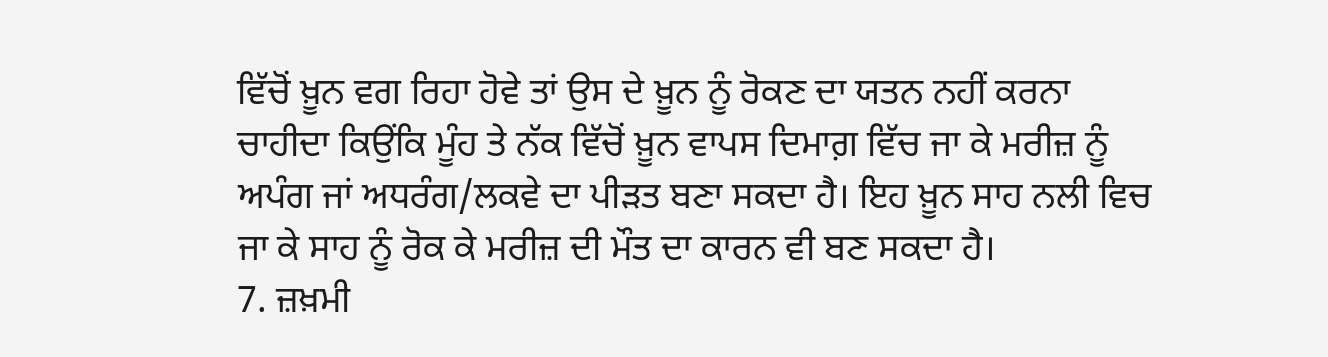ਵਿੱਚੋਂ ਖ਼ੂਨ ਵਗ ਰਿਹਾ ਹੋਵੇ ਤਾਂ ਉਸ ਦੇ ਖ਼ੂਨ ਨੂੰ ਰੋਕਣ ਦਾ ਯਤਨ ਨਹੀਂ ਕਰਨਾ ਚਾਹੀਦਾ ਕਿਉਂਕਿ ਮੂੰਹ ਤੇ ਨੱਕ ਵਿੱਚੋਂ ਖ਼ੂਨ ਵਾਪਸ ਦਿਮਾਗ਼ ਵਿੱਚ ਜਾ ਕੇ ਮਰੀਜ਼ ਨੂੰ ਅਪੰਗ ਜਾਂ ਅਧਰੰਗ/ਲਕਵੇ ਦਾ ਪੀੜਤ ਬਣਾ ਸਕਦਾ ਹੈ। ਇਹ ਖ਼ੂਨ ਸਾਹ ਨਲੀ ਵਿਚ ਜਾ ਕੇ ਸਾਹ ਨੂੰ ਰੋਕ ਕੇ ਮਰੀਜ਼ ਦੀ ਮੌਤ ਦਾ ਕਾਰਨ ਵੀ ਬਣ ਸਕਦਾ ਹੈ।
7. ਜ਼ਖ਼ਮੀ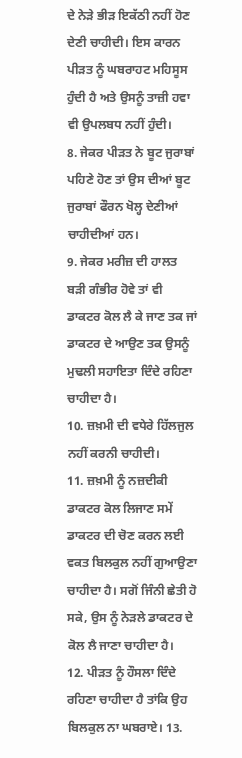ਦੇ ਨੇੜੇ ਭੀੜ ਇਕੱਠੀ ਨਹੀਂ ਹੋਣ ਦੇਣੀ ਚਾਹੀਦੀ। ਇਸ ਕਾਰਨ ਪੀੜਤ ਨੂੰ ਘਬਰਾਹਟ ਮਹਿਸੂਸ ਹੁੰਦੀ ਹੈ ਅਤੇ ਉਸਨੂੰ ਤਾਜ਼ੀ ਹਵਾ ਵੀ ਉਪਲਬਧ ਨਹੀਂ ਹੁੰਦੀ।
8. ਜੇਕਰ ਪੀੜਤ ਨੇ ਬੂਟ ਜੁਰਾਬਾਂ ਪਹਿਣੇ ਹੋਣ ਤਾਂ ਉਸ ਦੀਆਂ ਬੂਟ ਜੁਰਾਬਾਂ ਫੌਰਨ ਖੋਲ੍ਹ ਦੇਣੀਆਂ ਚਾਹੀਦੀਆਂ ਹਨ।
9. ਜੇਕਰ ਮਰੀਜ਼ ਦੀ ਹਾਲਤ ਬੜੀ ਗੰਭੀਰ ਹੋਵੇ ਤਾਂ ਵੀ ਡਾਕਟਰ ਕੋਲ ਲੈ ਕੇ ਜਾਣ ਤਕ ਜਾਂ ਡਾਕਟਰ ਦੇ ਆਉਣ ਤਕ ਉਸਨੂੰ ਮੁਢਲੀ ਸਹਾਇਤਾ ਦਿੰਦੇ ਰਹਿਣਾ ਚਾਹੀਦਾ ਹੈ।
10. ਜ਼ਖ਼ਮੀ ਦੀ ਵਧੇਰੇ ਹਿੱਲਜੁਲ ਨਹੀਂ ਕਰਨੀ ਚਾਹੀਦੀ।
11. ਜ਼ਖ਼ਮੀ ਨੂੰ ਨਜ਼ਦੀਕੀ ਡਾਕਟਰ ਕੋਲ ਲਿਜਾਣ ਸਮੇਂ ਡਾਕਟਰ ਦੀ ਚੋਣ ਕਰਨ ਲਈ ਵਕਤ ਬਿਲਕੁਲ ਨਹੀਂ ਗੁਆਉਣਾ ਚਾਹੀਦਾ ਹੈ। ਸਗੋਂ ਜਿੰਨੀ ਛੇਤੀ ਹੋ ਸਕੇ, ਉਸ ਨੂੰ ਨੇੜਲੇ ਡਾਕਟਰ ਦੇ ਕੋਲ ਲੈ ਜਾਣਾ ਚਾਹੀਦਾ ਹੈ।
12. ਪੀੜਤ ਨੂੰ ਹੌਸਲਾ ਦਿੰਦੇ ਰਹਿਣਾ ਚਾਹੀਦਾ ਹੈ ਤਾਂਕਿ ਉਹ ਬਿਲਕੁਲ ਨਾ ਘਬਰਾਏ। 13.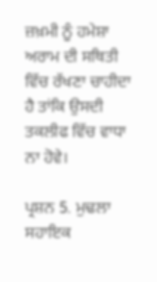ਜ਼ਖ਼ਮੀ ਨੂੰ ਹਮੇਸ਼ਾ ਅਰਾਮ ਦੀ ਸਥਿਤੀ ਵਿੱਚ ਰੱਖਣਾ ਚਾਹੀਦਾ ਹੈ ਤਾਂਕਿ ਉਸਦੀ ਤਕਲੀਫ ਵਿੱਚ ਵਾਧਾ ਨਾ ਹੋਵੇ।

ਪ੍ਰਸ਼ਨ 5. ਮੁਢਲਾ ਸਹਾਇਕ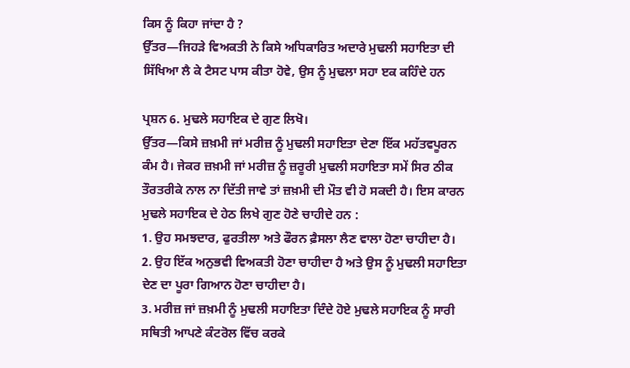ਕਿਸ ਨੂੰ ਕਿਹਾ ਜਾਂਦਾ ਹੈ ?
ਉੱਤਰ—ਜਿਹੜੇ ਵਿਅਕਤੀ ਨੇ ਕਿਸੇ ਅਧਿਕਾਰਿਤ ਅਦਾਰੇ ਮੁਢਲੀ ਸਹਾਇਤਾ ਦੀ ਸਿੱਖਿਆ ਲੈ ਕੇ ਟੈਸਟ ਪਾਸ ਕੀਤਾ ਹੋਵੇ, ਉਸ ਨੂੰ ਮੁਢਲਾ ਸਹਾ ੲਕ ਕਹਿੰਦੇ ਹਨ

ਪ੍ਰਸ਼ਨ 6. ਮੁਢਲੇ ਸਹਾਇਕ ਦੇ ਗੁਣ ਲਿਖੋ।
ਉੱਤਰ—ਕਿਸੇ ਜ਼ਖ਼ਮੀ ਜਾਂ ਮਰੀਜ਼ ਨੂੰ ਮੁਢਲੀ ਸਹਾਇਤਾ ਦੇਣਾ ਇੱਕ ਮਹੱਤਵਪੂਰਨ ਕੰਮ ਹੈ। ਜੇਕਰ ਜ਼ਖ਼ਮੀ ਜਾਂ ਮਰੀਜ਼ ਨੂੰ ਜ਼ਰੂਰੀ ਮੁਢਲੀ ਸਹਾਇਤਾ ਸਮੇਂ ਸਿਰ ਠੀਕ ਤੌਰਤਰੀਕੇ ਨਾਲ ਨਾ ਦਿੱਤੀ ਜਾਵੇ ਤਾਂ ਜ਼ਖ਼ਮੀ ਦੀ ਮੌਤ ਵੀ ਹੋ ਸਕਦੀ ਹੈ। ਇਸ ਕਾਰਨ ਮੁਢਲੇ ਸਹਾਇਕ ਦੇ ਹੇਠ ਲਿਖੇ ਗੁਣ ਹੋਣੇ ਚਾਹੀਦੇ ਹਨ :
1. ਉਹ ਸਮਝਦਾਰ, ਫੁਰਤੀਲਾ ਅਤੇ ਫੌਰਨ ਫ਼ੈਸਲਾ ਲੈਣ ਵਾਲਾ ਹੋਣਾ ਚਾਹੀਦਾ ਹੈ।
2. ਉਹ ਇੱਕ ਅਨੁਭਵੀ ਵਿਅਕਤੀ ਹੋਣਾ ਚਾਹੀਦਾ ਹੈ ਅਤੇ ਉਸ ਨੂੰ ਮੁਢਲੀ ਸਹਾਇਤਾ ਦੇਣ ਦਾ ਪੂਰਾ ਗਿਆਨ ਹੋਣਾ ਚਾਹੀਦਾ ਹੈ।
3. ਮਰੀਜ਼ ਜਾਂ ਜ਼ਖ਼ਮੀ ਨੂੰ ਮੁਢਲੀ ਸਹਾਇਤਾ ਦਿੰਦੇ ਹੋਏ ਮੁਢਲੇ ਸਹਾਇਕ ਨੂੰ ਸਾਰੀ ਸਥਿਤੀ ਆਪਣੇ ਕੰਟਰੋਲ ਵਿੱਚ ਕਰਕੇ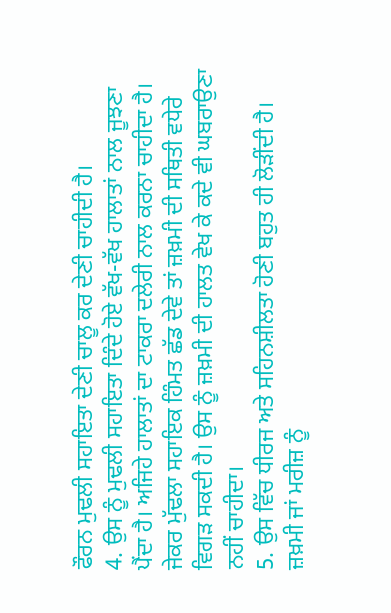ਫੌਰਨ ਮੁਢਲੀ ਸਹਾਇਤਾ ਦੇਣੀ ਚਾਲੂ ਕਰ ਦੇਣੀ ਚਾਹੀਦੀ ਹੈ।
4. ਉਸ ਨੂੰ ਮੁਢਲੀ ਸਹਾਇਤਾ ਦਿੰਦੇ ਹੋਏ ਵੱਖ-ਵੱਖ ਹਾਲਾਤਾਂ ਨਾਲ ਜੂਝਣਾ ਪੈਂਦਾ ਹੈ। ਅਜਿਹੇ ਹਾਲਾਤਾਂ ਦਾ ਟਾਕਰਾ ਦਲੇਰੀ ਨਾਲ ਕਰਨਾ ਚਾਹੀਦਾ ਹੈ। ਜੇਕਰ ਮੁੱਢਲਾ ਸਹਾਇਕ ਹਿੰਮਤ ਛੱਡ ਦੇਵੇ ਤਾਂ ਜ਼ਖ਼ਮੀ ਦੀ ਸਥਿਤੀ ਵਧੇਰੇ ਵਿਗੜ ਸਕਦੀ ਹੈ। ਉਸ ਨੂੰ ਜ਼ਖ਼ਮੀ ਦੀ ਹਾਲਤ ਵੇਖ ਕੇ ਕਦੇ ਵੀ ਘਬਰਾਉਣਾ ਨਹੀਂ ਚਾਹੀਦਾ।
5. ਉਸ ਵਿੱਚ ਧੀਰਜ ਅਤੇ ਸਹਿਨਸ਼ੀਲਤਾ ਹੋਣੀ ਬਹੁਤ ਹੀ ਲੋੜੀਂਦੀ ਹੈ। ਜ਼ਖ਼ਮੀ ਜਾਂ ਮਰੀਜ਼ ਨੂੰ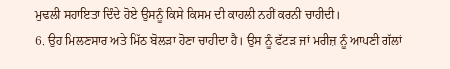ਮੁਢਲੀ ਸਹਾਇਤਾ ਦਿੰਦੇ ਹੋਏ ਉਸਨੂੰ ਕਿਸੇ ਕਿਸਮ ਦੀ ਕਾਹਲੀ ਨਹੀਂ ਕਰਨੀ ਚਾਹੀਦੀ।
6. ਉਹ ਮਿਲਣਸਾਰ ਅਤੇ ਮਿੱਠ ਬੋਲੜਾ ਹੋਣਾ ਚਾਹੀਦਾ ਹੈ। ਉਸ ਨੂੰ ਫੱਟੜ ਜਾਂ ਮਰੀਜ਼ ਨੂੰ ਆਪਣੀ ਗੱਲਾਂ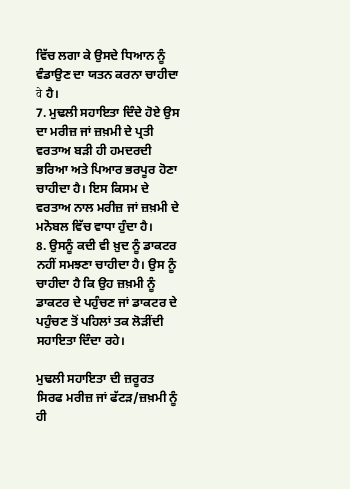ਵਿੱਚ ਲਗਾ ਕੇ ਉਸਦੇ ਧਿਆਨ ਨੂੰ ਵੰਡਾਉਣ ਦਾ ਯਤਨ ਕਰਨਾ ਚਾਹੀਦਾ वे ਹੈ।
7. ਮੁਢਲੀ ਸਹਾਇਤਾ ਦਿੰਦੇ ਹੋਏ ਉਸ ਦਾ ਮਰੀਜ਼ ਜਾਂ ਜ਼ਖ਼ਮੀ ਦੇ ਪ੍ਰਤੀ ਵਰਤਾਅ ਬੜੀ ਹੀ ਹਮਦਰਦੀ ਭਰਿਆ ਅਤੇ ਪਿਆਰ ਭਰਪੂਰ ਹੋਣਾ ਚਾਹੀਦਾ ਹੈ। ਇਸ ਕਿਸਮ ਦੇ ਵਰਤਾਅ ਨਾਲ ਮਰੀਜ਼ ਜਾਂ ਜ਼ਖ਼ਮੀ ਦੇ ਮਨੋਬਲ ਵਿੱਚ ਵਾਧਾ ਹੁੰਦਾ ਹੈ।
8. ਉਸਨੂੰ ਕਦੀ ਵੀ ਖ਼ੁਦ ਨੂੰ ਡਾਕਟਰ ਨਹੀਂ ਸਮਝਣਾ ਚਾਹੀਦਾ ਹੈ। ਉਸ ਨੂੰ ਚਾਹੀਦਾ ਹੈ ਕਿ ਉਹ ਜ਼ਖ਼ਮੀ ਨੂੰ ਡਾਕਟਰ ਦੇ ਪਹੁੰਚਣ ਜਾਂ ਡਾਕਟਰ ਦੇ ਪਹੁੰਚਣ ਤੋਂ ਪਹਿਲਾਂ ਤਕ ਲੋੜੀਂਦੀ ਸਹਾਇਤਾ ਦਿੰਦਾ ਰਹੇ।

ਮੁਢਲੀ ਸਹਾਇਤਾ ਦੀ ਜ਼ਰੂਰਤ ਸਿਰਫ ਮਰੀਜ਼ ਜਾਂ ਫੱਟੜ/ਜ਼ਖ਼ਮੀ ਨੂੰ ਹੀ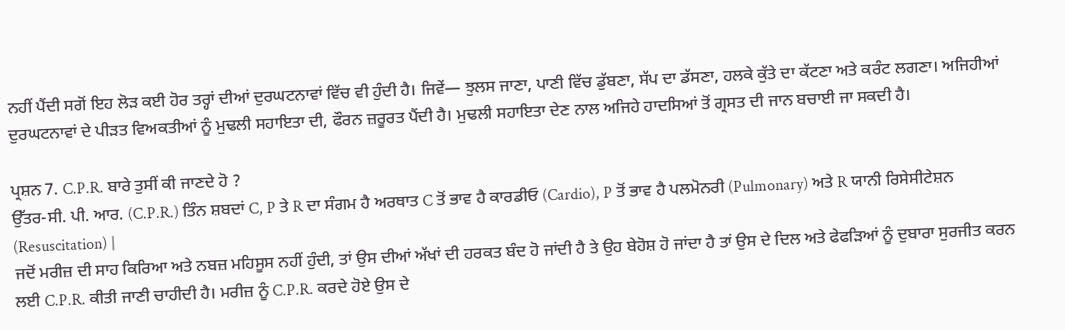ਨਹੀਂ ਪੈਂਦੀ ਸਗੋਂ ਇਹ ਲੋੜ ਕਈ ਹੋਰ ਤਰ੍ਹਾਂ ਦੀਆਂ ਦੁਰਘਟਨਾਵਾਂ ਵਿੱਚ ਵੀ ਹੁੰਦੀ ਹੈ। ਜਿਵੇਂ— ਝੁਲਸ ਜਾਣਾ, ਪਾਣੀ ਵਿੱਚ ਡੁੱਬਣਾ, ਸੱਪ ਦਾ ਡੱਸਣਾ, ਹਲਕੇ ਕੁੱਤੇ ਦਾ ਕੱਟਣਾ ਅਤੇ ਕਰੰਟ ਲਗਣਾ। ਅਜਿਹੀਆਂ ਦੁਰਘਟਨਾਵਾਂ ਦੇ ਪੀੜਤ ਵਿਅਕਤੀਆਂ ਨੂੰ ਮੁਢਲੀ ਸਹਾਇਤਾ ਦੀ, ਫੌਰਨ ਜ਼ਰੂਰਤ ਪੈਂਦੀ ਹੈ। ਮੁਢਲੀ ਸਹਾਇਤਾ ਦੇਣ ਨਾਲ ਅਜਿਹੇ ਹਾਦਸਿਆਂ ਤੋਂ ਗ੍ਰਸਤ ਦੀ ਜਾਨ ਬਚਾਈ ਜਾ ਸਕਦੀ ਹੈ।

ਪ੍ਰਸ਼ਨ 7. C.P.R. ਬਾਰੇ ਤੁਸੀਂ ਕੀ ਜਾਣਦੇ ਹੋ ?
ਉੱਤਰ-ਸੀ. ਪੀ. ਆਰ. (C.P.R.) ਤਿੰਨ ਸ਼ਬਦਾਂ C, P ਤੇ R ਦਾ ਸੰਗਮ ਹੈ ਅਰਥਾਤ C ਤੋਂ ਭਾਵ ਹੈ ਕਾਰਡੀਓ (Cardio), P ਤੋਂ ਭਾਵ ਹੈ ਪਲਮੋਨਰੀ (Pulmonary) ਅਤੇ R ਯਾਨੀ ਰਿਸੇਸੀਟੇਸ਼ਨ (Resuscitation) |
ਜਦੋਂ ਮਰੀਜ਼ ਦੀ ਸਾਹ ਕਿਰਿਆ ਅਤੇ ਨਬਜ਼ ਮਹਿਸੂਸ ਨਹੀਂ ਹੁੰਦੀ, ਤਾਂ ਉਸ ਦੀਆਂ ਅੱਖਾਂ ਦੀ ਹਰਕਤ ਬੰਦ ਹੋ ਜਾਂਦੀ ਹੈ ਤੇ ਉਹ ਬੇਹੋਸ਼ ਹੋ ਜਾਂਦਾ ਹੈ ਤਾਂ ਉਸ ਦੇ ਦਿਲ ਅਤੇ ਫੇਫੜਿਆਂ ਨੂੰ ਦੁਬਾਰਾ ਸੁਰਜੀਤ ਕਰਨ ਲਈ C.P.R. ਕੀਤੀ ਜਾਣੀ ਚਾਹੀਦੀ ਹੈ। ਮਰੀਜ਼ ਨੂੰ C.P.R. ਕਰਦੇ ਹੋਏ ਉਸ ਦੇ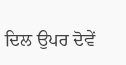ਦਿਲ ਉਪਰ ਦੋਵੇਂ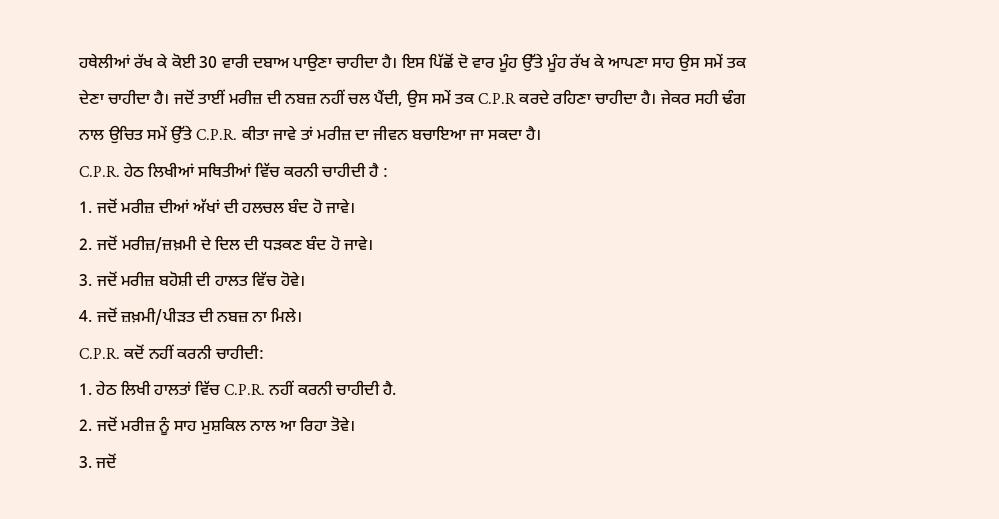ਹਥੇਲੀਆਂ ਰੱਖ ਕੇ ਕੋਈ 30 ਵਾਰੀ ਦਬਾਅ ਪਾਉਣਾ ਚਾਹੀਦਾ ਹੈ। ਇਸ ਪਿੱਛੋਂ ਦੋ ਵਾਰ ਮੂੰਹ ਉੱਤੇ ਮੂੰਹ ਰੱਖ ਕੇ ਆਪਣਾ ਸਾਹ ਉਸ ਸਮੇਂ ਤਕ ਦੇਣਾ ਚਾਹੀਦਾ ਹੈ। ਜਦੋਂ ਤਾਈਂ ਮਰੀਜ਼ ਦੀ ਨਬਜ਼ ਨਹੀਂ ਚਲ ਪੈਂਦੀ, ਉਸ ਸਮੇਂ ਤਕ C.P.R ਕਰਦੇ ਰਹਿਣਾ ਚਾਹੀਦਾ ਹੈ। ਜੇਕਰ ਸਹੀ ਢੰਗ ਨਾਲ ਉਚਿਤ ਸਮੇਂ ਉੱਤੇ C.P.R. ਕੀਤਾ ਜਾਵੇ ਤਾਂ ਮਰੀਜ਼ ਦਾ ਜੀਵਨ ਬਚਾਇਆ ਜਾ ਸਕਦਾ ਹੈ।
C.P.R. ਹੇਠ ਲਿਖੀਆਂ ਸਥਿਤੀਆਂ ਵਿੱਚ ਕਰਨੀ ਚਾਹੀਦੀ ਹੈ :
1. ਜਦੋਂ ਮਰੀਜ਼ ਦੀਆਂ ਅੱਖਾਂ ਦੀ ਹਲਚਲ ਬੰਦ ਹੋ ਜਾਵੇ।
2. ਜਦੋਂ ਮਰੀਜ਼/ਜ਼ਖ਼ਮੀ ਦੇ ਦਿਲ ਦੀ ਧੜਕਣ ਬੰਦ ਹੋ ਜਾਵੇ।
3. ਜਦੋਂ ਮਰੀਜ਼ ਬਹੋਸ਼ੀ ਦੀ ਹਾਲਤ ਵਿੱਚ ਹੋਵੇ।
4. ਜਦੋਂ ਜ਼ਖ਼ਮੀ/ਪੀੜਤ ਦੀ ਨਬਜ਼ ਨਾ ਮਿਲੇ।
C.P.R. ਕਦੋਂ ਨਹੀਂ ਕਰਨੀ ਚਾਹੀਦੀ:
1. ਹੇਠ ਲਿਖੀ ਹਾਲਤਾਂ ਵਿੱਚ C.P.R. ਨਹੀਂ ਕਰਨੀ ਚਾਹੀਦੀ ਹੈ.
2. ਜਦੋਂ ਮਰੀਜ਼ ਨੂੰ ਸਾਹ ਮੁਸ਼ਕਿਲ ਨਾਲ ਆ ਰਿਹਾ ਤੋਵੇ।
3. ਜਦੋਂ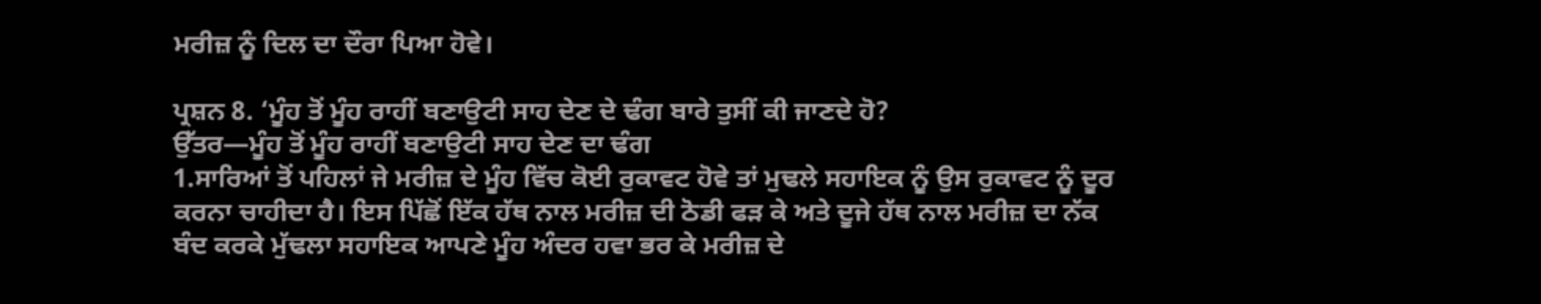ਮਰੀਜ਼ ਨੂੰ ਦਿਲ ਦਾ ਦੌਰਾ ਪਿਆ ਹੋਵੇ।

ਪ੍ਰਸ਼ਨ 8. ‘ਮੂੰਹ ਤੋਂ ਮੂੰਹ ਰਾਹੀਂ ਬਣਾਉਟੀ ਸਾਹ ਦੇਣ ਦੇ ਢੰਗ ਬਾਰੇ ਤੁਸੀਂ ਕੀ ਜਾਣਦੇ ਹੋ?
ਉੱਤਰ—ਮੂੰਹ ਤੋਂ ਮੂੰਹ ਰਾਹੀਂ ਬਣਾਉਟੀ ਸਾਹ ਦੇਣ ਦਾ ਢੰਗ
1.ਸਾਰਿਆਂ ਤੋਂ ਪਹਿਲਾਂ ਜੇ ਮਰੀਜ਼ ਦੇ ਮੂੰਹ ਵਿੱਚ ਕੋਈ ਰੁਕਾਵਟ ਹੋਵੇ ਤਾਂ ਮੁਢਲੇ ਸਹਾਇਕ ਨੂੰ ਉਸ ਰੁਕਾਵਟ ਨੂੰ ਦੂਰ ਕਰਨਾ ਚਾਹੀਦਾ ਹੈ। ਇਸ ਪਿੱਛੋਂ ਇੱਕ ਹੱਥ ਨਾਲ ਮਰੀਜ਼ ਦੀ ਠੋਡੀ ਫੜ ਕੇ ਅਤੇ ਦੂਜੇ ਹੱਥ ਨਾਲ ਮਰੀਜ਼ ਦਾ ਨੱਕ ਬੰਦ ਕਰਕੇ ਮੁੱਢਲਾ ਸਹਾਇਕ ਆਪਣੇ ਮੂੰਹ ਅੰਦਰ ਹਵਾ ਭਰ ਕੇ ਮਰੀਜ਼ ਦੇ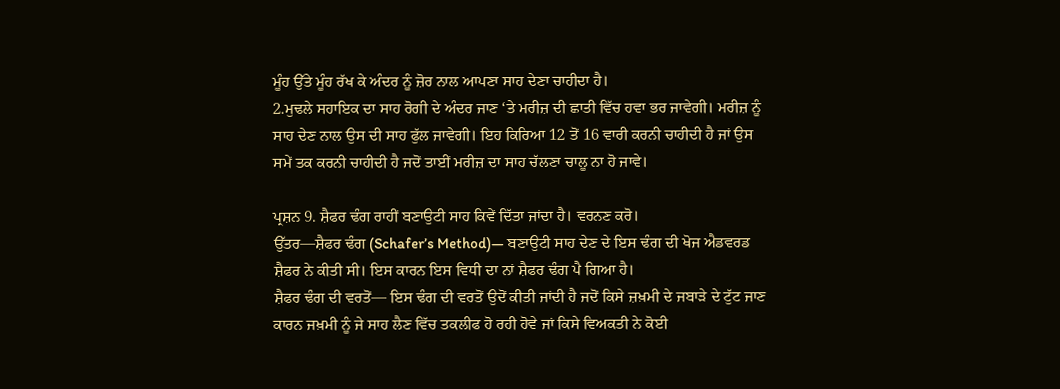ਮੂੰਹ ਉੱਤੇ ਮੂੰਹ ਰੱਖ ਕੇ ਅੰਦਰ ਨੂੰ ਜ਼ੋਰ ਨਾਲ ਆਪਣਾ ਸਾਹ ਦੇਣਾ ਚਾਹੀਦਾ ਹੈ।
2.ਮੁਢਲੇ ਸਹਾਇਕ ਦਾ ਸਾਹ ਰੋਗੀ ਦੇ ਅੰਦਰ ਜਾਣ ‘ਤੇ ਮਰੀਜ਼ ਦੀ ਛਾਤੀ ਵਿੱਚ ਹਵਾ ਭਰ ਜਾਵੇਗੀ। ਮਰੀਜ਼ ਨੂੰ ਸਾਹ ਦੇਣ ਨਾਲ ਉਸ ਦੀ ਸਾਹ ਫੁੱਲ ਜਾਵੇਗੀ। ਇਹ ਕਿਰਿਆ 12 ਤੋਂ 16 ਵਾਰੀ ਕਰਨੀ ਚਾਹੀਦੀ ਹੈ ਜਾਂ ਉਸ ਸਮੇਂ ਤਕ ਕਰਨੀ ਚਾਹੀਦੀ ਹੈ ਜਦੋਂ ਤਾਈਂ ਮਰੀਜ਼ ਦਾ ਸਾਹ ਚੱਲਣਾ ਚਾਲੂ ਨਾ ਹੋ ਜਾਵੇ।

ਪ੍ਰਸ਼ਨ 9. ਸ਼ੈਫਰ ਢੰਗ ਰਾਹੀਂ ਬਣਾਉਟੀ ਸਾਹ ਕਿਵੇਂ ਦਿੱਤਾ ਜਾਂਦਾ ਹੈ। ਵਰਨਣ ਕਰੋ।
ਉੱਤਰ—ਸ਼ੈਫਰ ਢੰਗ (Schafer’s Method)— ਬਣਾਉਟੀ ਸਾਹ ਦੇਣ ਦੇ ਇਸ ਢੰਗ ਦੀ ਖੋਜ ਐਡਵਰਡ ਸ਼ੈਫਰ ਨੇ ਕੀਤੀ ਸੀ। ਇਸ ਕਾਰਨ ਇਸ ਵਿਧੀ ਦਾ ਨਾਂ ਸ਼ੈਫਰ ਢੰਗ ਪੈ ਗਿਆ ਹੈ।
ਸ਼ੈਫਰ ਢੰਗ ਦੀ ਵਰਤੋਂ— ਇਸ ਢੰਗ ਦੀ ਵਰਤੋਂ ਉਦੋਂ ਕੀਤੀ ਜਾਂਦੀ ਹੈ ਜਦੋਂ ਕਿਸੇ ਜ਼ਖ਼ਮੀ ਦੇ ਜਬਾੜੇ ਦੇ ਟੁੱਟ ਜਾਣ ਕਾਰਨ ਜਖ਼ਮੀ ਨੂੰ ਜੇ ਸਾਹ ਲੈਣ ਵਿੱਚ ਤਕਲੀਫ ਹੋ ਰਹੀ ਹੋਵੇ ਜਾਂ ਕਿਸੇ ਵਿਅਕਤੀ ਨੇ ਕੋਈ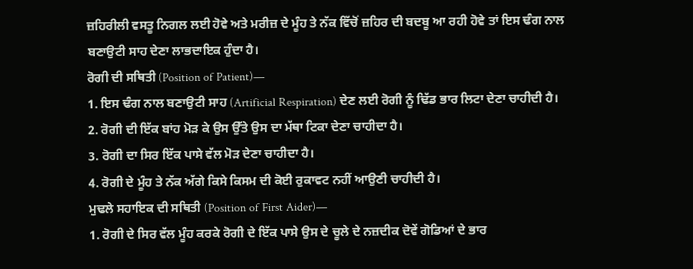ਜ਼ਹਿਰੀਲੀ ਵਸਤੂ ਨਿਗਲ ਲਈ ਹੋਵੇ ਅਤੇ ਮਰੀਜ਼ ਦੇ ਮੂੰਹ ਤੇ ਨੱਕ ਵਿੱਚੋਂ ਜ਼ਹਿਰ ਦੀ ਬਦਬੂ ਆ ਰਹੀ ਹੋਵੇ ਤਾਂ ਇਸ ਢੰਗ ਨਾਲ ਬਣਾਉਟੀ ਸਾਹ ਦੇਣਾ ਲਾਭਦਾਇਕ ਹੁੰਦਾ ਹੈ।
ਰੋਗੀ ਦੀ ਸਥਿਤੀ (Position of Patient)—
1. ਇਸ ਢੰਗ ਨਾਲ ਬਣਾਉਟੀ ਸਾਹ (Artificial Respiration) ਦੇਣ ਲਈ ਰੋਗੀ ਨੂੰ ਢਿੱਡ ਭਾਰ ਲਿਟਾ ਦੇਣਾ ਚਾਹੀਦੀ ਹੈ।
2. ਰੋਗੀ ਦੀ ਇੱਕ ਬਾਂਹ ਮੋੜ ਕੇ ਉਸ ਉੱਤੇ ਉਸ ਦਾ ਮੱਥਾ ਟਿਕਾ ਦੇਣਾ ਚਾਹੀਦਾ ਹੈ।
3. ਰੋਗੀ ਦਾ ਸਿਰ ਇੱਕ ਪਾਸੇ ਵੱਲ ਮੋੜ ਦੇਣਾ ਚਾਹੀਦਾ ਹੈ।
4. ਰੋਗੀ ਦੇ ਮੂੰਹ ਤੇ ਨੱਕ ਅੱਗੇ ਕਿਸੇ ਕਿਸਮ ਦੀ ਕੋਈ ਰੁਕਾਵਟ ਨਹੀਂ ਆਉਣੀ ਚਾਹੀਦੀ ਹੈ।
ਮੁਢਲੇ ਸਹਾਇਕ ਦੀ ਸਥਿਤੀ (Position of First Aider)—
1. ਰੋਗੀ ਦੇ ਸਿਰ ਵੱਲ ਮੂੰਹ ਕਰਕੇ ਰੋਗੀ ਦੇ ਇੱਕ ਪਾਸੇ ਉਸ ਦੇ ਚੂਲੇ ਦੇ ਨਜ਼ਦੀਕ ਦੋਵੇਂ ਗੋਡਿਆਂ ਦੇ ਭਾਰ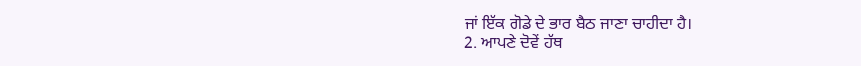ਜਾਂ ਇੱਕ ਗੋਡੇ ਦੇ ਭਾਰ ਬੈਠ ਜਾਣਾ ਚਾਹੀਦਾ ਹੈ।
2. ਆਪਣੇ ਦੋਵੇਂ ਹੱਥ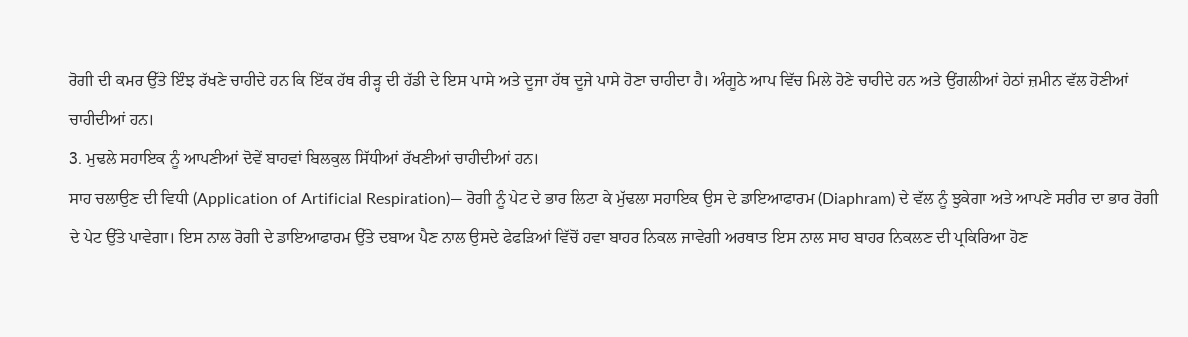ਰੋਗੀ ਦੀ ਕਮਰ ਉੱਤੇ ਇੰਝ ਰੱਖਣੇ ਚਾਹੀਦੇ ਹਨ ਕਿ ਇੱਕ ਹੱਥ ਰੀੜ੍ਹ ਦੀ ਹੱਡੀ ਦੇ ਇਸ ਪਾਸੇ ਅਤੇ ਦੂਜਾ ਹੱਥ ਦੂਜੇ ਪਾਸੇ ਹੋਣਾ ਚਾਹੀਦਾ ਹੈ। ਅੰਗੂਠੇ ਆਪ ਵਿੱਚ ਮਿਲੇ ਹੋਣੇ ਚਾਹੀਦੇ ਹਨ ਅਤੇ ਉਂਗਲੀਆਂ ਹੇਠਾਂ ਜ਼ਮੀਨ ਵੱਲ ਹੋਣੀਆਂ ਚਾਹੀਦੀਆਂ ਹਨ।
3. ਮੁਢਲੇ ਸਹਾਇਕ ਨੂੰ ਆਪਣੀਆਂ ਦੋਵੇਂ ਬਾਹਵਾਂ ਬਿਲਕੁਲ ਸਿੱਧੀਆਂ ਰੱਖਣੀਆਂ ਚਾਹੀਦੀਆਂ ਹਨ।
ਸਾਹ ਚਲਾਉਣ ਦੀ ਵਿਧੀ (Application of Artificial Respiration)— ਰੋਗੀ ਨੂੰ ਪੇਟ ਦੇ ਭਾਰ ਲਿਟਾ ਕੇ ਮੁੱਢਲਾ ਸਹਾਇਕ ਉਸ ਦੇ ਡਾਇਆਫਾਰਮ (Diaphram) ਦੇ ਵੱਲ ਨੂੰ ਝੁਕੇਗਾ ਅਤੇ ਆਪਣੇ ਸਰੀਰ ਦਾ ਭਾਰ ਰੋਗੀ ਦੇ ਪੇਟ ਉੱਤੇ ਪਾਵੇਗਾ। ਇਸ ਨਾਲ ਰੋਗੀ ਦੇ ਡਾਇਆਫਾਰਮ ਉੱਤੇ ਦਬਾਅ ਪੈਣ ਨਾਲ ਉਸਦੇ ਫੇਫੜਿਆਂ ਵਿੱਚੋਂ ਹਵਾ ਬਾਹਰ ਨਿਕਲ ਜਾਵੇਗੀ ਅਰਥਾਤ ਇਸ ਨਾਲ ਸਾਹ ਬਾਹਰ ਨਿਕਲਣ ਦੀ ਪ੍ਰਕਿਰਿਆ ਹੋਣ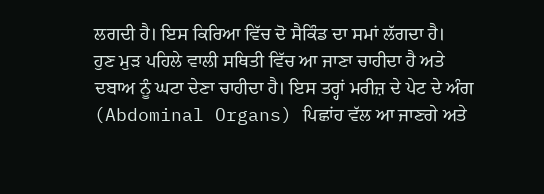ਲਗਦੀ ਹੈ। ਇਸ ਕਿਰਿਆ ਵਿੱਚ ਦੋ ਸੈਕਿੰਡ ਦਾ ਸਮਾਂ ਲੱਗਦਾ ਹੈ।
ਹੁਣ ਮੁੜ ਪਹਿਲੇ ਵਾਲੀ ਸਥਿਤੀ ਵਿੱਚ ਆ ਜਾਣਾ ਚਾਹੀਦਾ ਹੈ ਅਤੇ ਦਬਾਅ ਨੂੰ ਘਟਾ ਦੇਣਾ ਚਾਹੀਦਾ ਹੈ। ਇਸ ਤਰ੍ਹਾਂ ਮਰੀਜ਼ ਦੇ ਪੇਟ ਦੇ ਅੰਗ (Abdominal Organs) ਪਿਛਾਂਹ ਵੱਲ ਆ ਜਾਣਗੇ ਅਤੇ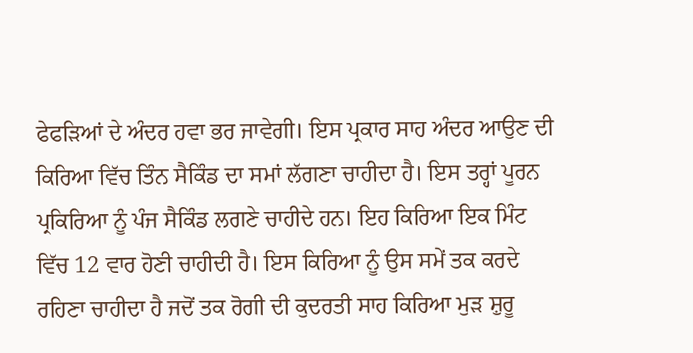ਫੇਫੜਿਆਂ ਦੇ ਅੰਦਰ ਹਵਾ ਭਰ ਜਾਵੇਗੀ। ਇਸ ਪ੍ਰਕਾਰ ਸਾਹ ਅੰਦਰ ਆਉਣ ਦੀ ਕਿਰਿਆ ਵਿੱਚ ਤਿੰਨ ਸੈਕਿੰਡ ਦਾ ਸਮਾਂ ਲੱਗਣਾ ਚਾਹੀਦਾ ਹੈ। ਇਸ ਤਰ੍ਹਾਂ ਪੂਰਨ ਪ੍ਰਕਿਰਿਆ ਨੂੰ ਪੰਜ ਸੈਕਿੰਡ ਲਗਣੇ ਚਾਹੀਦੇ ਹਨ। ਇਹ ਕਿਰਿਆ ਇਕ ਮਿੰਟ ਵਿੱਚ 12 ਵਾਰ ਹੋਣੀ ਚਾਹੀਦੀ ਹੈ। ਇਸ ਕਿਰਿਆ ਨੂੰ ਉਸ ਸਮੇਂ ਤਕ ਕਰਦੇ ਰਹਿਣਾ ਚਾਹੀਦਾ ਹੈ ਜਦੋਂ ਤਕ ਰੋਗੀ ਦੀ ਕੁਦਰਤੀ ਸਾਹ ਕਿਰਿਆ ਮੁੜ ਸ਼ੁਰੂ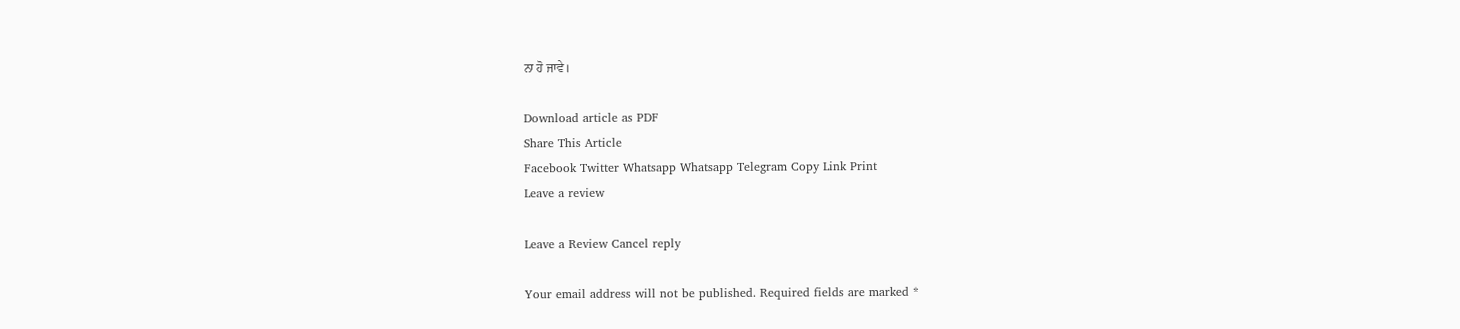ਨਾ ਹੋ ਜਾਵੇ।

Download article as PDF
Share This Article
Facebook Twitter Whatsapp Whatsapp Telegram Copy Link Print
Leave a review

Leave a Review Cancel reply

Your email address will not be published. Required fields are marked *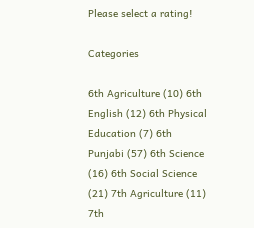Please select a rating!

Categories

6th Agriculture (10) 6th English (12) 6th Physical Education (7) 6th Punjabi (57) 6th Science (16) 6th Social Science (21) 7th Agriculture (11) 7th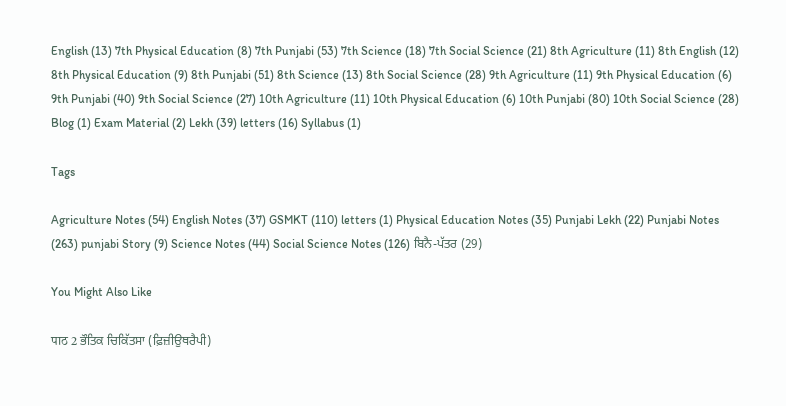English (13) 7th Physical Education (8) 7th Punjabi (53) 7th Science (18) 7th Social Science (21) 8th Agriculture (11) 8th English (12) 8th Physical Education (9) 8th Punjabi (51) 8th Science (13) 8th Social Science (28) 9th Agriculture (11) 9th Physical Education (6) 9th Punjabi (40) 9th Social Science (27) 10th Agriculture (11) 10th Physical Education (6) 10th Punjabi (80) 10th Social Science (28) Blog (1) Exam Material (2) Lekh (39) letters (16) Syllabus (1)

Tags

Agriculture Notes (54) English Notes (37) GSMKT (110) letters (1) Physical Education Notes (35) Punjabi Lekh (22) Punjabi Notes (263) punjabi Story (9) Science Notes (44) Social Science Notes (126) ਬਿਨੈ-ਪੱਤਰ (29)

You Might Also Like

पाठ 2 ਭੌਤਿਕ ਚਿਕਿੱਤਸਾ (ਫ਼ਿਜ਼ੀਉਥਰੈਪੀ)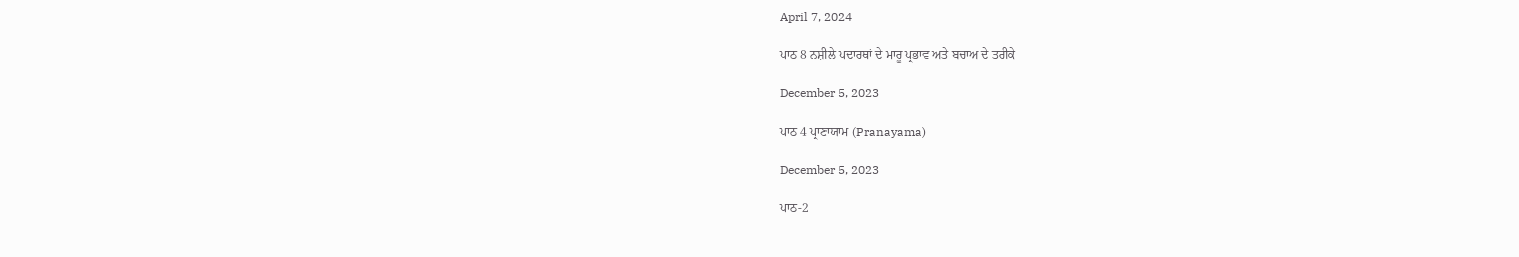April 7, 2024

ਪਾਠ 8 ਨਸ਼ੀਲੇ ਪਦਾਰਥਾਂ ਦੇ ਮਾਰੂ ਪ੍ਰਭਾਵ ਅਤੇ ਬਚਾਅ ਦੇ ਤਰੀਕੇ

December 5, 2023

ਪਾਠ 4 ਪ੍ਰਾਣਾਯਾਮ (Pranayama)

December 5, 2023

ਪਾਠ-2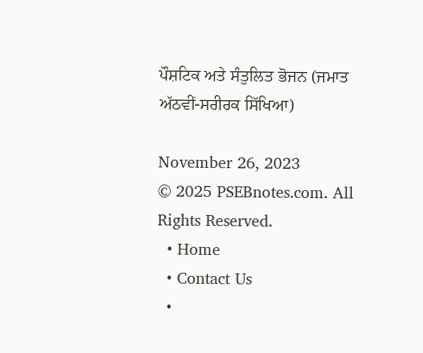ਪੌਸ਼ਟਿਕ ਅਤੇ ਸੰਤੁਲਿਤ ਭੋਜਨ (ਜਮਾਤ ਅੱਠਵੀਂ-ਸਰੀਰਕ ਸਿੱਖਿਆ)

November 26, 2023
© 2025 PSEBnotes.com. All Rights Reserved.
  • Home
  • Contact Us
  •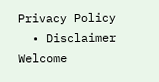Privacy Policy
  • Disclaimer
Welcome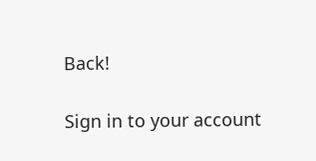Back!

Sign in to your account